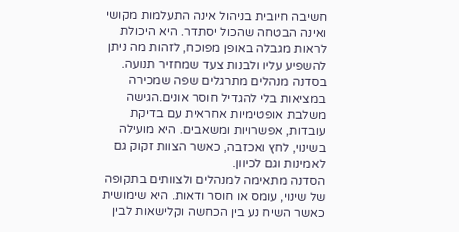חשיבה חיובית בניהול אינה התעלמות מקושי ואינה הבטחה שהכול יסתדר. היא היכולת לראות מגבלה באופן מפוכח, לזהות מה ניתן להשפיע עליו ולבנות צעד שמחזיר תנועה. בסדנה מנהלים מתרגלים שפה שמכירה במציאות בלי להגדיל חוסר אונים.הגישה משלבת אופטימיות אחראית עם בדיקת עובדות, אפשרויות ומשאבים. היא מועילה בשינוי, לחץ ואכזבה, כאשר הצוות זקוק גם לאמינות וגם לכיוון.
הסדנה מתאימה למנהלים ולצוותים בתקופה של שינוי, עומס או חוסר ודאות. היא שימושית כאשר השיח נע בין הכחשה וקלישאות לבין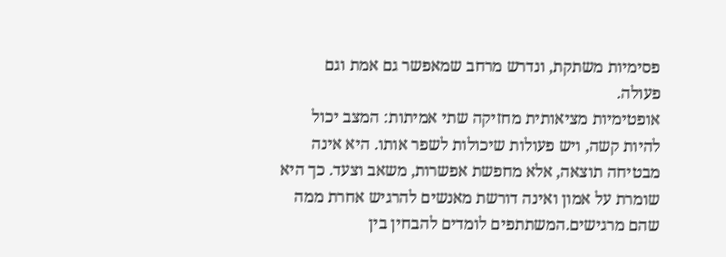פסימיות משתקת, ונדרש מרחב שמאפשר גם אמת וגם פעולה.
אופטימיות מציאותית מחזיקה שתי אמיתות: המצב יכול להיות קשה, ויש פעולות שיכולות לשפר אותו. היא אינה מבטיחה תוצאה, אלא מחפשת אפשרות, משאב וצעד. כך היא שומרת על אמון ואינה דורשת מאנשים להרגיש אחרת ממה שהם מרגישים.המשתתפים לומדים להבחין בין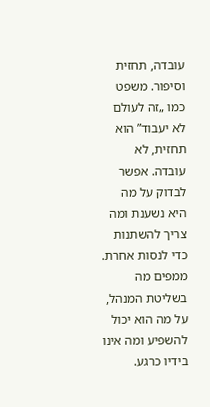עובדה, תחזית וסיפור. משפט כמו „זה לעולם לא יעבוד” הוא תחזית, לא עובדה. אפשר לבדוק על מה היא נשענת ומה צריך להשתנות כדי לנסות אחרת.
ממפים מה בשליטת המנהל, על מה הוא יכול להשפיע ומה אינו בידיו כרגע.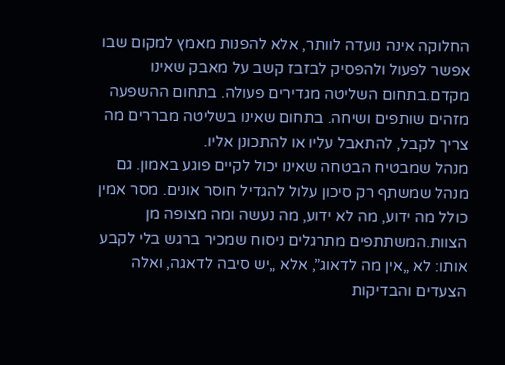החלוקה אינה נועדה לוותר, אלא להפנות מאמץ למקום שבו אפשר לפעול ולהפסיק לבזבז קשב על מאבק שאינו מקדם.בתחום השליטה מגדירים פעולה. בתחום ההשפעה מזהים שותפים ושיחה. בתחום שאינו בשליטה מבררים מה צריך לקבל, להתאבל עליו או להתכונן אליו.
מנהל שמבטיח הבטחה שאינו יכול לקיים פוגע באמון. גם מנהל שמשתף רק סיכון עלול להגדיל חוסר אונים. מסר אמין כולל מה ידוע, מה לא ידוע, מה נעשה ומה מצופה מן הצוות.המשתתפים מתרגלים ניסוח שמכיר ברגש בלי לקבע אותו: לא „אין מה לדאוג”, אלא „יש סיבה לדאגה, ואלה הצעדים והבדיקות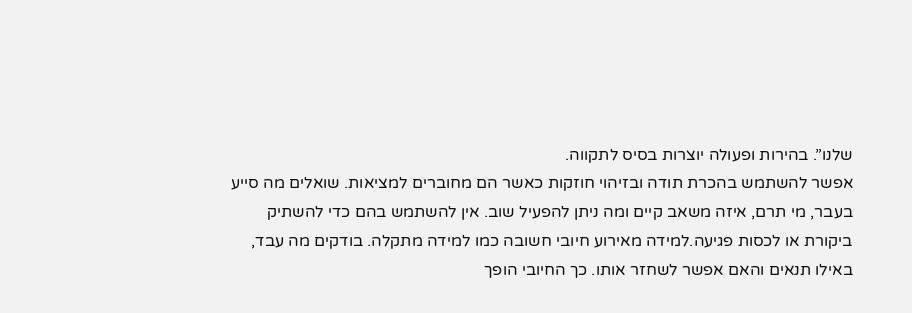שלנו”. בהירות ופעולה יוצרות בסיס לתקווה.
אפשר להשתמש בהכרת תודה ובזיהוי חוזקות כאשר הם מחוברים למציאות. שואלים מה סייע בעבר, מי תרם, איזה משאב קיים ומה ניתן להפעיל שוב. אין להשתמש בהם כדי להשתיק ביקורת או לכסות פגיעה.למידה מאירוע חיובי חשובה כמו למידה מתקלה. בודקים מה עבד, באילו תנאים והאם אפשר לשחזר אותו. כך החיובי הופך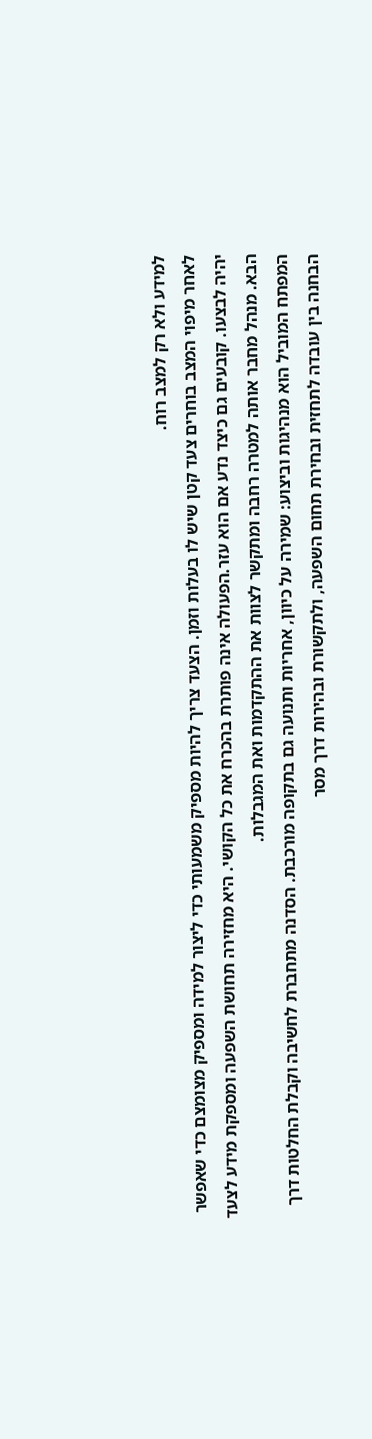למידע ולא רק למצב רוח.
לאחר מיפוי המצב בוחרים צעד קטן שיש לו בעלות וזמן. הצעד צריך להיות מספיק משמעותי כדי ליצור למידה ומספיק מצומצם כדי שאפשר יהיה לבצעו. קובעים גם כיצד נדע אם הוא עזר.הפעולה אינה פותרת בהכרח את כל הקושי. היא מחזירה תחושת השפעה ומספקת מידע לצעד הבא. מנהל מחבר אותה למטרה רחבה ומתקשר לצוות את ההתקדמות ואת המגבלות.
המפתח המוביל הוא מנהיגות וביצוע: שמירה על כיוון, אחריות ותנועה גם בתקופה מורכבת. הסדנה מתחברת לחשיבה וקבלת החלטות דרך הבחנה בין עובדה לתחזית ובחירת תחום השפעה, ולתקשורת ובהירות דרך מסר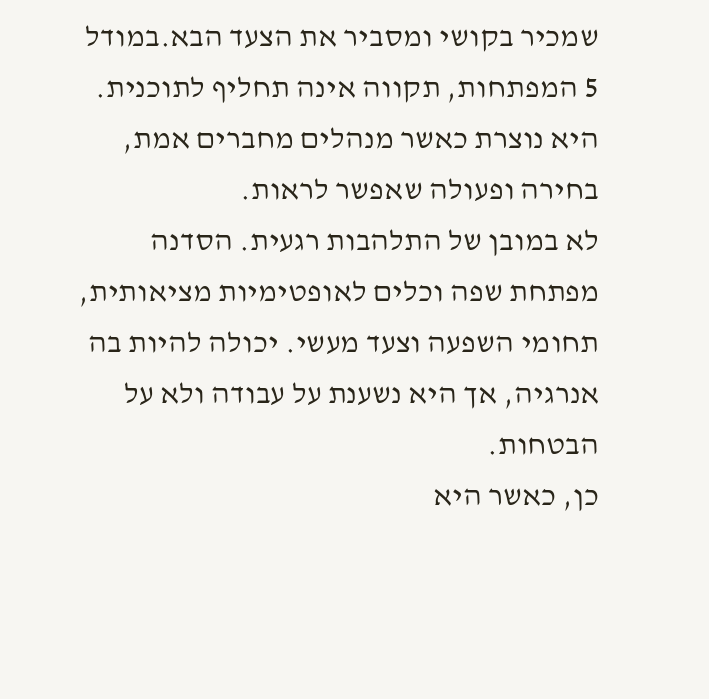שמכיר בקושי ומסביר את הצעד הבא.במודל 5 המפתחות, תקווה אינה תחליף לתוכנית. היא נוצרת כאשר מנהלים מחברים אמת, בחירה ופעולה שאפשר לראות.
לא במובן של התלהבות רגעית. הסדנה מפתחת שפה וכלים לאופטימיות מציאותית, תחומי השפעה וצעד מעשי. יכולה להיות בה אנרגיה, אך היא נשענת על עבודה ולא על הבטחות.
כן, כאשר היא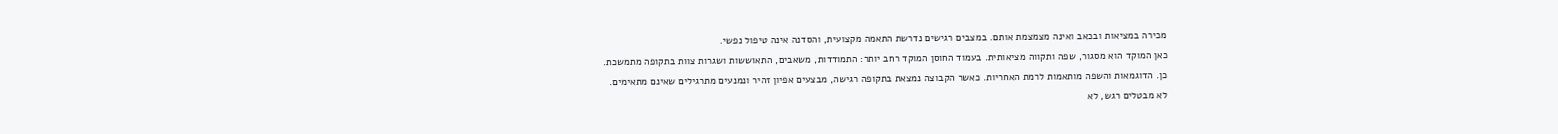מכירה במציאות ובכאב ואינה מצמצמת אותם. במצבים רגישים נדרשת התאמה מקצועית, והסדנה אינה טיפול נפשי.
כאן המוקד הוא מסגור, שפה ותקווה מציאותית. בעמוד החוסן המוקד רחב יותר: התמודדות, משאבים, התאוששות ושגרות צוות בתקופה מתמשכת.
כן. הדוגמאות והשפה מותאמות לרמת האחריות. כאשר הקבוצה נמצאת בתקופה רגישה, מבצעים אפיון זהיר ונמנעים מתרגילים שאינם מתאימים.
לא מבטלים רגש, לא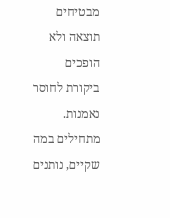מבטיחים תוצאה ולא הופכים ביקורת לחוסר נאמנות. מתחילים במה שקיים, נותנים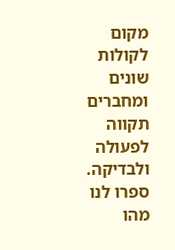מקום לקולות שונים ומחברים תקווה לפעולה ולבדיקה.
ספרו לנו מהו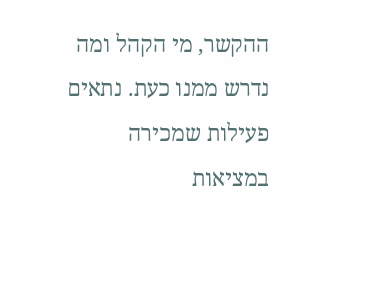ההקשר, מי הקהל ומה נדרש ממנו כעת. נתאים פעילות שמכירה במציאות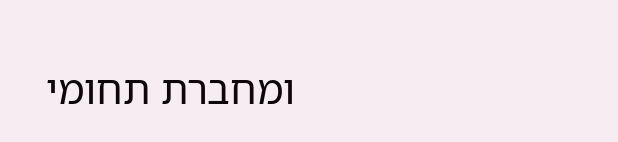ומחברת תחומי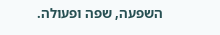השפעה, שפה ופעולה.